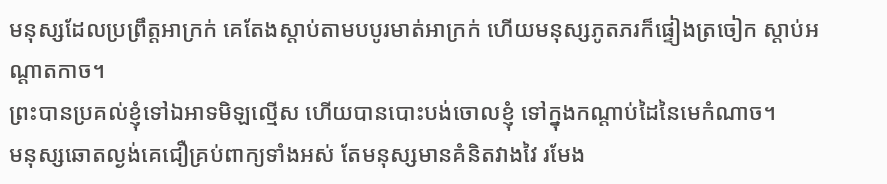មនុស្សដែលប្រព្រឹត្តអាក្រក់ គេតែងស្តាប់តាមបបូរមាត់អាក្រក់ ហើយមនុស្សភូតភរក៏ផ្ទៀងត្រចៀក ស្តាប់អណ្ដាតកាច។
ព្រះបានប្រគល់ខ្ញុំទៅឯអាទមិឡល្មើស ហើយបានបោះបង់ចោលខ្ញុំ ទៅក្នុងកណ្ដាប់ដៃនៃមេកំណាច។
មនុស្សឆោតល្ងង់គេជឿគ្រប់ពាក្យទាំងអស់ តែមនុស្សមានគំនិតវាងវៃ រមែង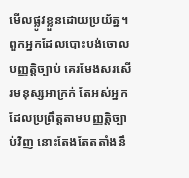មើលផ្លូវខ្លួនដោយប្រយ័ត្ន។
ពួកអ្នកដែលបោះបង់ចោលបញ្ញត្តិច្បាប់ គេរមែងសរសើរមនុស្សអាក្រក់ តែអស់អ្នកដែលប្រព្រឹត្តតាមបញ្ញត្តិច្បាប់វិញ នោះតែងតែតតាំងនឹ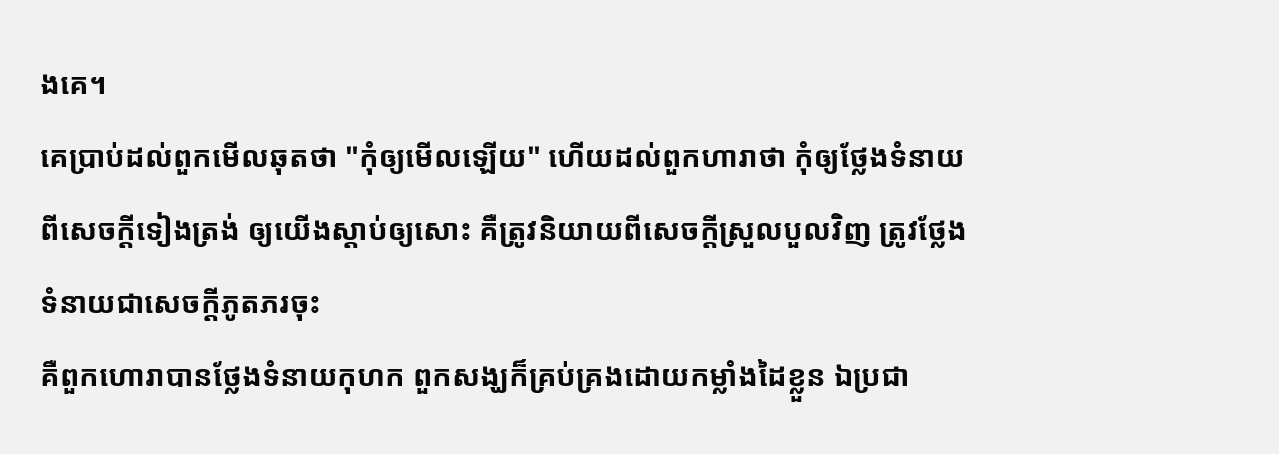ងគេ។
គេប្រាប់ដល់ពួកមើលឆុតថា "កុំឲ្យមើលឡើយ" ហើយដល់ពួកហារាថា កុំឲ្យថ្លែងទំនាយពីសេចក្ដីទៀងត្រង់ ឲ្យយើងស្តាប់ឲ្យសោះ គឺត្រូវនិយាយពីសេចក្ដីស្រួលបួលវិញ ត្រូវថ្លែងទំនាយជាសេចក្ដីភូតភរចុះ
គឺពួកហោរាបានថ្លែងទំនាយកុហក ពួកសង្ឃក៏គ្រប់គ្រងដោយកម្លាំងដៃខ្លួន ឯប្រជា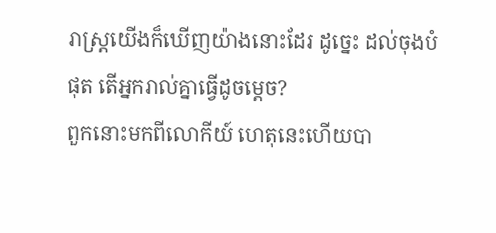រាស្ត្រយើងក៏ឃើញយ៉ាងនោះដែរ ដូច្នេះ ដល់ចុងបំផុត តើអ្នករាល់គ្នាធ្វើដូចម្តេច?
ពួកនោះមកពីលោកីយ៍ ហេតុនេះហើយបា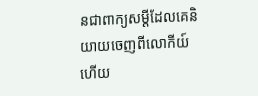នជាពាក្យសម្ដីដែលគេនិយាយចេញពីលោកីយ៍ ហើយ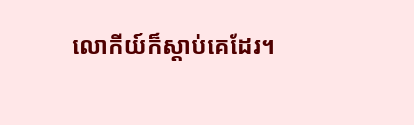លោកីយ៍ក៏ស្តាប់គេដែរ។